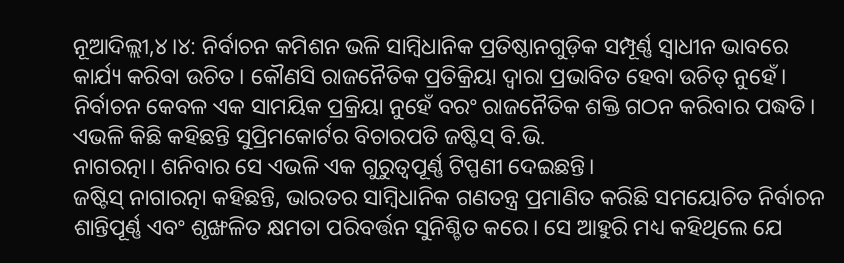ନୂଆଦିଲ୍ଲୀ,୪।୪: ନିର୍ବାଚନ କମିଶନ ଭଳି ସାମ୍ବିଧାନିକ ପ୍ରତିଷ୍ଠାନଗୁଡ଼ିକ ସମ୍ପୂର୍ଣ୍ଣ ସ୍ୱାଧୀନ ଭାବରେ କାର୍ଯ୍ୟ କରିବା ଉଚିତ। କୌଣସି ରାଜନୈତିକ ପ୍ରତିକ୍ରିୟା ଦ୍ୱାରା ପ୍ରଭାବିତ ହେବା ଉଚିତ୍ ନୁହେଁ। ନିର୍ବାଚନ କେବଳ ଏକ ସାମୟିକ ପ୍ରକ୍ରିୟା ନୁହେଁ ବରଂ ରାଜନୈତିକ ଶକ୍ତି ଗଠନ କରିବାର ପଦ୍ଧତି। ଏଭଳି କିଛି କହିଛନ୍ତି ସୁପ୍ରିମକୋର୍ଟର ବିଚାରପତି ଜଷ୍ଟିସ୍ ବି.ଭି.
ନାଗରତ୍ନା। ଶନିବାର ସେ ଏଭଳି ଏକ ଗୁରୁତ୍ୱପୂର୍ଣ୍ଣ ଟିପ୍ପଣୀ ଦେଇଛନ୍ତି।
ଜଷ୍ଟିସ୍ ନାଗାରତ୍ନା କହିଛନ୍ତି, ଭାରତର ସାମ୍ବିଧାନିକ ଗଣତନ୍ତ୍ର ପ୍ରମାଣିତ କରିଛି ସମୟୋଚିତ ନିର୍ବାଚନ ଶାନ୍ତିପୂର୍ଣ୍ଣ ଏବଂ ଶୃଙ୍ଖଳିତ କ୍ଷମତା ପରିବର୍ତ୍ତନ ସୁନିଶ୍ଚିତ କରେ। ସେ ଆହୁରି ମଧ୍ୟ କହିଥିଲେ ଯେ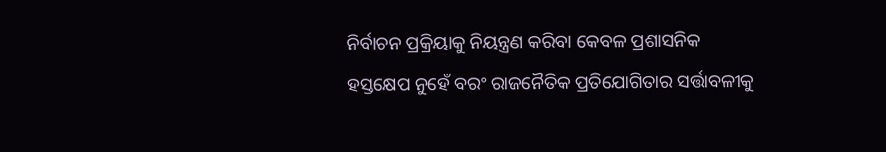ନିର୍ବାଚନ ପ୍ରକ୍ରିୟାକୁ ନିୟନ୍ତ୍ରଣ କରିବା କେବଳ ପ୍ରଶାସନିକ ହସ୍ତକ୍ଷେପ ନୁହେଁ ବରଂ ରାଜନୈତିକ ପ୍ରତିଯୋଗିତାର ସର୍ତ୍ତାବଳୀକୁ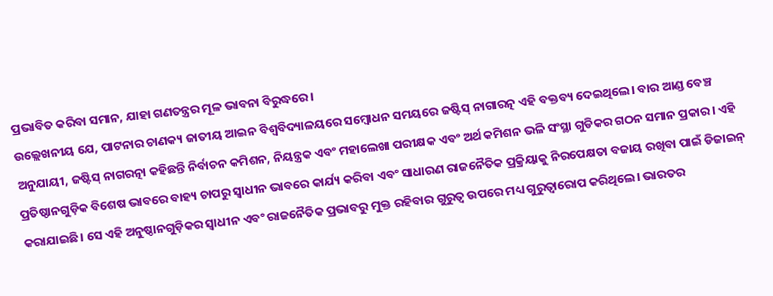ପ୍ରଭାବିତ କରିବା ସମାନ, ଯାହା ଗଣତନ୍ତ୍ରର ମୂଳ ଭାବନା ବିରୁଦ୍ଧରେ।
ଉଲ୍ଲେଖନୀୟ ଯେ, ପାଟନାର ଚାଣକ୍ୟ ଜାତୀୟ ଆଇନ ବିଶ୍ୱବିଦ୍ୟାଳୟରେ ସମ୍ବୋଧନ ସମୟରେ ଜଷ୍ଟିସ୍ ନାଗାରତ୍ନ ଏହି ବକ୍ତବ୍ୟ ଦେଇଥିଲେ। ବାର ଆଣ୍ଡ ବେଞ୍ଚ ଅନୁଯାୟୀ, ଜଷ୍ଟିସ୍ ନାଗରତ୍ନା କହିଛନ୍ତି ନିର୍ବାଚନ କମିଶନ, ନିୟନ୍ତ୍ରକ ଏବଂ ମହାଲେଖା ପରୀକ୍ଷକ ଏବଂ ଅର୍ଥ କମିଶନ ଭଳି ସଂସ୍ଥା ଗୁଡିକର ଗଠନ ସମାନ ପ୍ରକାର। ଏହି ପ୍ରତିଷ୍ଠାନଗୁଡ଼ିକ ବିଶେଷ ଭାବରେ ବାହ୍ୟ ଚାପରୁ ସ୍ୱାଧୀନ ଭାବରେ କାର୍ଯ୍ୟ କରିବା ଏବଂ ସାଧାରଣ ରାଜନୈତିକ ପ୍ରକ୍ରିୟାକୁ ନିରପେକ୍ଷତା ବଜାୟ ରଖିବା ପାଇଁ ଡିଜାଇନ୍ କରାଯାଇଛି। ସେ ଏହି ଅନୁଷ୍ଠାନଗୁଡ଼ିକର ସ୍ୱାଧୀନ ଏବଂ ରାଜନୈତିକ ପ୍ରଭାବରୁ ମୁକ୍ତ ରହିବାର ଗୁରୁତ୍ୱ ଉପରେ ମଧ୍ୟ ଗୁରୁତ୍ୱାରୋପ କରିଥିଲେ। ଭାରତର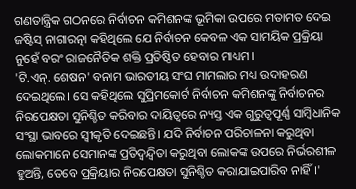ଗଣତାନ୍ତ୍ରିକ ଗଠନରେ ନିର୍ବାଚନ କମିଶନଙ୍କ ଭୂମିକା ଉପରେ ମତାମତ ଦେଇ ଜଷ୍ଟିସ୍ ନାଗାରତ୍ନା କହିଥିଲେ ଯେ ନିର୍ବାଚନ କେବଳ ଏକ ସାମୟିକ ପ୍ରକ୍ରିୟା ନୁହେଁ ବରଂ ରାଜନୈତିକ ଶକ୍ତି ପ୍ରତିଷ୍ଠିତ ହେବାର ମାଧ୍ୟମ।
'ଟି.ଏନ୍. ଶେଷନ' ବନାମ ଭାରତୀୟ ସଂଘ ମାମଲାର ମଧ୍ୟ ଉଦାହରଣ ଦେଇଥିଲେ। ସେ କହିଥିଲେ ସୁପ୍ରିମକୋର୍ଟ ନିର୍ବାଚନ କମିଶନଙ୍କୁ ନିର୍ବାଚନର ନିରପେକ୍ଷତା ସୁନିଶ୍ଚିତ କରିବାର ଦାୟିତ୍ୱରେ ନ୍ୟସ୍ତ ଏକ ଗୁରୁତ୍ୱପୂର୍ଣ୍ଣ ସାମ୍ବିଧାନିକ ସଂସ୍ଥା ଭାବରେ ସ୍ୱୀକୃତି ଦେଇଛନ୍ତି। ଯଦି ନିର୍ବାଚନ ପରିଚାଳନା କରୁଥିବା ଲୋକମାନେ ସେମାନଙ୍କ ପ୍ରତିଦ୍ୱନ୍ଦ୍ୱିତା କରୁଥିବା ଲୋକଙ୍କ ଉପରେ ନିର୍ଭରଶୀଳ ହୁଅନ୍ତି, ତେବେ ପ୍ରକ୍ରିୟାର ନିରପେକ୍ଷତା ସୁନିଶ୍ଚିତ କରାଯାଇପାରିବ ନାହିଁ।'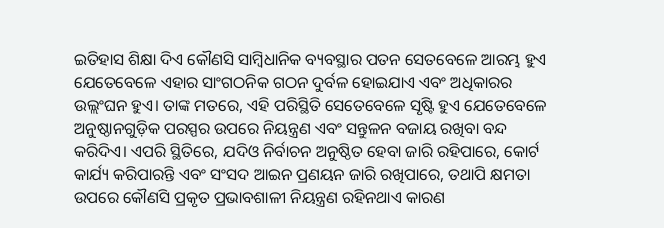ଇତିହାସ ଶିକ୍ଷା ଦିଏ କୌଣସି ସାମ୍ବିଧାନିକ ବ୍ୟବସ୍ଥାର ପତନ ସେତବେଳେ ଆରମ୍ଭ ହୁଏ ଯେତେବେଳେ ଏହାର ସାଂଗଠନିକ ଗଠନ ଦୁର୍ବଳ ହୋଇଯାଏ ଏବଂ ଅଧିକାରର ଉଲ୍ଲଂଘନ ହୁଏ। ତାଙ୍କ ମତରେ, ଏହି ପରିସ୍ଥିତି ସେତେବେଳେ ସୃଷ୍ଟି ହୁଏ ଯେତେବେଳେ ଅନୁଷ୍ଠାନଗୁଡ଼ିକ ପରସ୍ପର ଉପରେ ନିୟନ୍ତ୍ରଣ ଏବଂ ସନ୍ତୁଳନ ବଜାୟ ରଖିବା ବନ୍ଦ କରିଦିଏ। ଏପରି ସ୍ଥିତିରେ, ଯଦିଓ ନିର୍ବାଚନ ଅନୁଷ୍ଠିତ ହେବା ଜାରି ରହିପାରେ, କୋର୍ଟ କାର୍ଯ୍ୟ କରିପାରନ୍ତି ଏବଂ ସଂସଦ ଆଇନ ପ୍ରଣୟନ ଜାରି ରଖିପାରେ, ତଥାପି କ୍ଷମତା ଉପରେ କୌଣସି ପ୍ରକୃତ ପ୍ରଭାବଶାଳୀ ନିୟନ୍ତ୍ରଣ ରହିନଥାଏ କାରଣ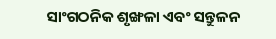ସାଂଗଠନିକ ଶୃଙ୍ଖଳା ଏବଂ ସନ୍ତୁଳନ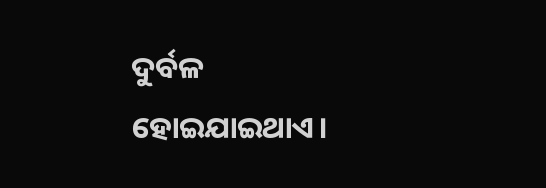ଦୁର୍ବଳ ହୋଇଯାଇଥାଏ।